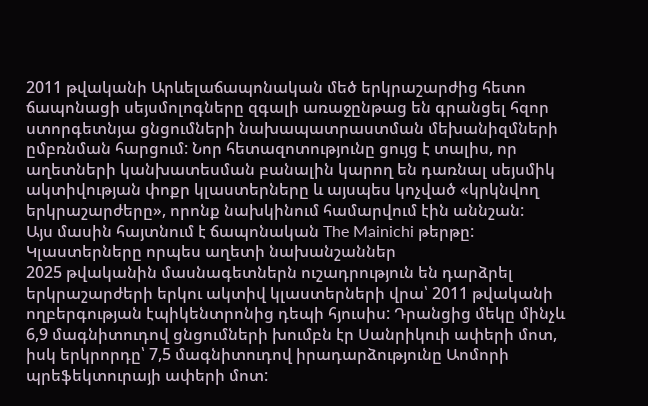2011 թվականի Արևելաճապոնական մեծ երկրաշարժից հետո ճապոնացի սեյսմոլոգները զգալի առաջընթաց են գրանցել հզոր ստորգետնյա ցնցումների նախապատրաստման մեխանիզմների ըմբռնման հարցում: Նոր հետազոտությունը ցույց է տալիս, որ աղետների կանխատեսման բանալին կարող են դառնալ սեյսմիկ ակտիվության փոքր կլաստերները և այսպես կոչված «կրկնվող երկրաշարժերը», որոնք նախկինում համարվում էին աննշան:
Այս մասին հայտնում է ճապոնական The Mainichi թերթը:
Կլաստերները որպես աղետի նախանշաններ
2025 թվականին մասնագետներն ուշադրություն են դարձրել երկրաշարժերի երկու ակտիվ կլաստերների վրա՝ 2011 թվականի ողբերգության էպիկենտրոնից դեպի հյուսիս: Դրանցից մեկը մինչև 6,9 մագնիտուդով ցնցումների խումբն էր Սանրիկուի ափերի մոտ, իսկ երկրորդը՝ 7,5 մագնիտուդով իրադարձությունը Աոմորի պրեֆեկտուրայի ափերի մոտ: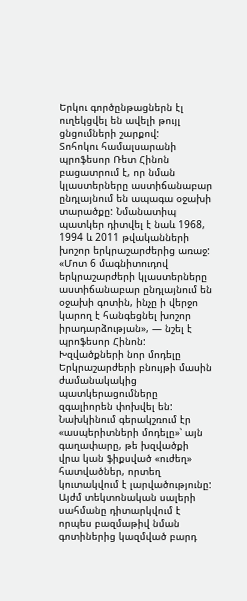Երկու գործընթացներն էլ ուղեկցվել են ավելի թույլ ցնցումների շարքով:
Տոհոկու համալսարանի պրոֆեսոր Ռետ Հինոն բացատրում է, որ նման կլաստերները աստիճանաբար ընդլայնում են ապագա օջախի տարածքը: Նմանատիպ պատկեր դիտվել է նաև 1968, 1994 և 2011 թվականների խոշոր երկրաշարժերից առաջ:
«Մոտ 6 մագնիտուդով երկրաշարժերի կլաստերները աստիճանաբար ընդլայնում են օջախի գոտին, ինչը ի վերջո կարող է հանգեցնել խոշոր իրադարձության», — նշել է պրոֆեսոր Հինոն:
Խզվածքների նոր մոդելը
Երկրաշարժերի բնույթի մասին ժամանակակից պատկերացումները զգալիորեն փոխվել են: Նախկինում գերակշռում էր «ասպերիտների մոդելը»՝ այն գաղափարը, թե խզվածքի վրա կան ֆիքսված «ուժեղ» հատվածներ, որտեղ կուտակվում է լարվածությունը: Այժմ տեկտոնական սալերի սահմանը դիտարկվում է որպես բազմաթիվ նման գոտիներից կազմված բարդ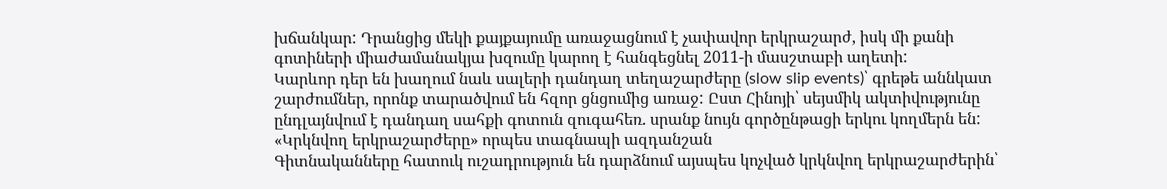խճանկար: Դրանցից մեկի քայքայումը առաջացնում է չափավոր երկրաշարժ, իսկ մի քանի գոտիների միաժամանակյա խզումը կարող է հանգեցնել 2011-ի մասշտաբի աղետի:
Կարևոր դեր են խաղում նաև սալերի դանդաղ տեղաշարժերը (slow slip events)՝ գրեթե աննկատ շարժումներ, որոնք տարածվում են հզոր ցնցումից առաջ: Ըստ Հինոյի՝ սեյսմիկ ակտիվությունը ընդլայնվում է դանդաղ սահքի գոտուն զուգահեռ. սրանք նույն գործընթացի երկու կողմերն են:
«Կրկնվող երկրաշարժերը» որպես տագնապի ազդանշան
Գիտնականները հատուկ ուշադրություն են դարձնում այսպես կոչված կրկնվող երկրաշարժերին՝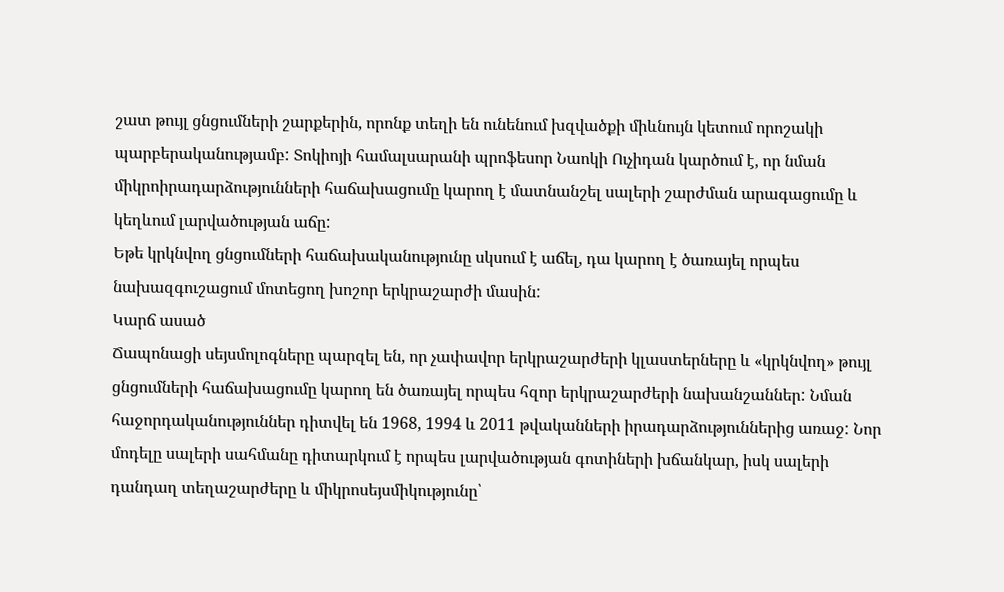շատ թույլ ցնցումների շարքերին, որոնք տեղի են ունենում խզվածքի միևնույն կետում որոշակի պարբերականությամբ: Տոկիոյի համալսարանի պրոֆեսոր Նաոկի Ուչիդան կարծում է, որ նման միկրոիրադարձությունների հաճախացումը կարող է մատնանշել սալերի շարժման արագացումը և կեղևում լարվածության աճը:
Եթե կրկնվող ցնցումների հաճախականությունը սկսում է աճել, դա կարող է ծառայել որպես նախազգուշացում մոտեցող խոշոր երկրաշարժի մասին:
Կարճ ասած
Ճապոնացի սեյսմոլոգները պարզել են, որ չափավոր երկրաշարժերի կլաստերները և «կրկնվող» թույլ ցնցումների հաճախացումը կարող են ծառայել որպես հզոր երկրաշարժերի նախանշաններ: Նման հաջորդականություններ դիտվել են 1968, 1994 և 2011 թվականների իրադարձություններից առաջ: Նոր մոդելը սալերի սահմանը դիտարկում է որպես լարվածության գոտիների խճանկար, իսկ սալերի դանդաղ տեղաշարժերը և միկրոսեյսմիկությունը՝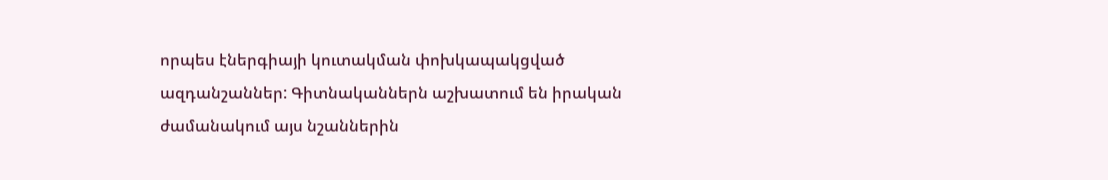որպես էներգիայի կուտակման փոխկապակցված ազդանշաններ: Գիտնականներն աշխատում են իրական ժամանակում այս նշաններին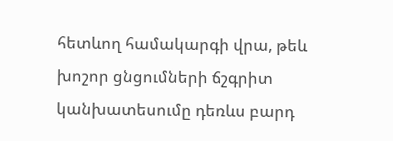հետևող համակարգի վրա, թեև խոշոր ցնցումների ճշգրիտ կանխատեսումը դեռևս բարդ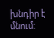խնդիր է մնում: